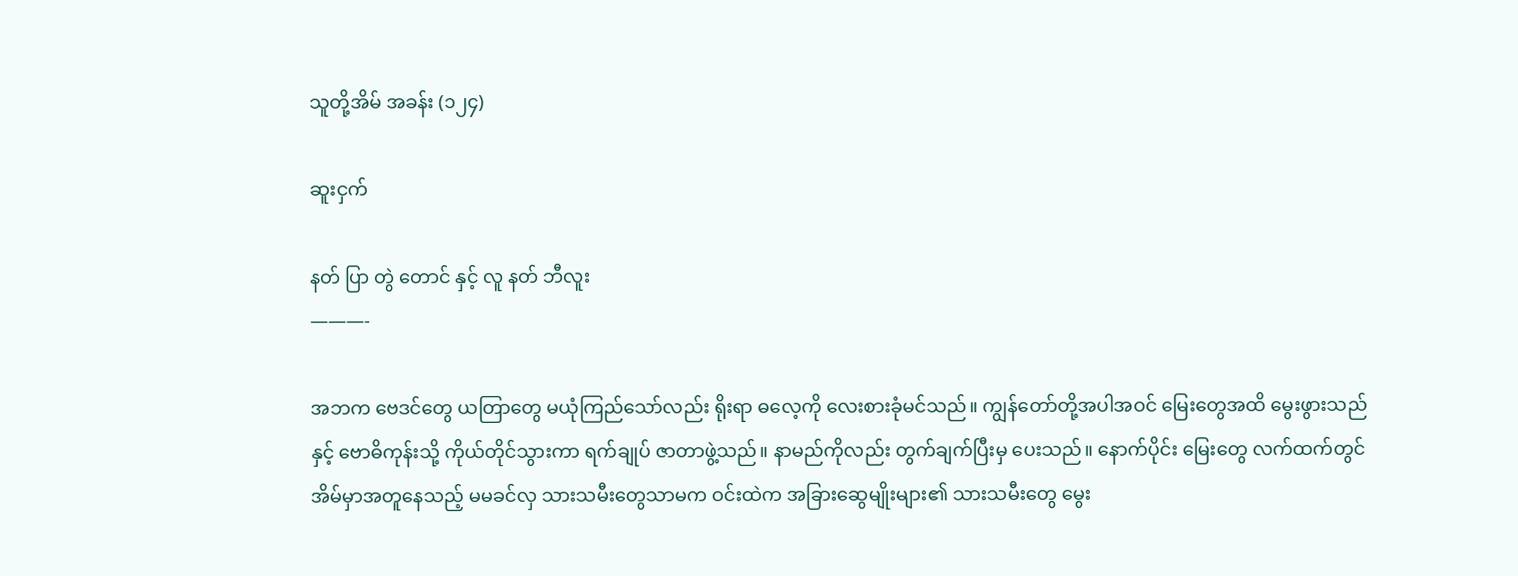သူတို့အိမ် အခန်း (၁၂၄)

ဆူးငှက်

နတ် ပြာ တွဲ တောင် နှင့် လူ နတ် ဘီလူး
———-

အဘက ဗေဒင်တွေ ယတြာတွေ မယုံကြည်သော်လည်း ရိုးရာ ဓလေ့ကို လေးစားခုံမင်သည်။ ကျွန်တော်တို့အပါအဝင် မြေးတွေအထိ မွေးဖွားသည်နှင့် ဗောဓိကုန်းသို့ ကိုယ်တိုင်သွားကာ ရက်ချုပ် ဇာတာဖွဲ့သည်။ နာမည်ကိုလည်း တွက်ချက်ပြီးမှ ပေးသည်။ နောက်ပိုင်း မြေးတွေ လက်ထက်တွင် အိမ်မှာအတူနေသည့် မမခင်လှ သားသမီးတွေသာမက ဝင်းထဲက အခြားဆွေမျိုးများ၏ သားသမီးတွေ မွေး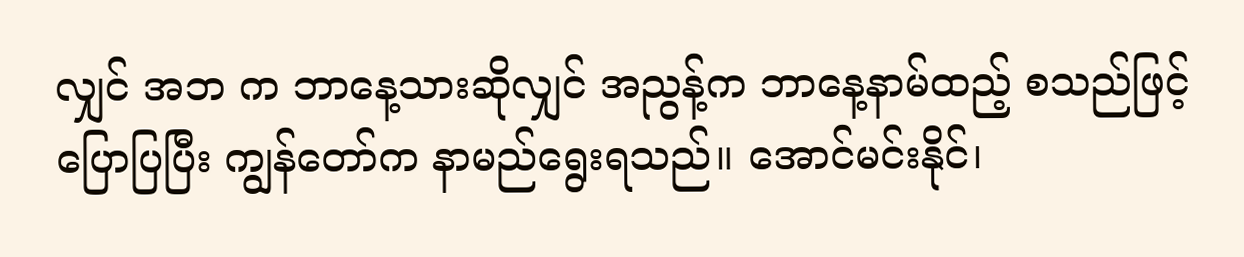လျှင် အဘ က ဘာနေ့သားဆိုလျှင် အညွန့်က ဘာနေ့နာမ်ထည့် စသည်ဖြင့် ပြောပြပြီး ကျွန်တော်က နာမည်ရွေးရသည်။ အောင်မင်းနိုင်၊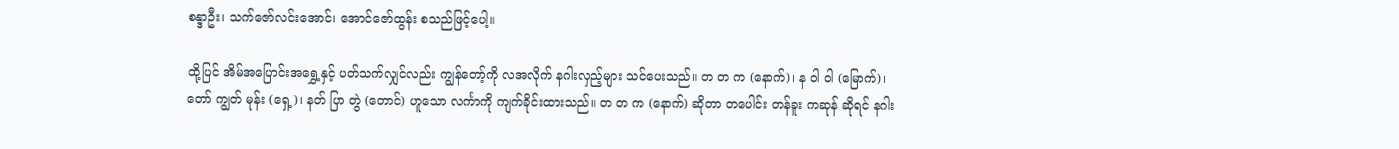စန္ဒာဦး၊ သက်ဇော်လင်းအောင်၊ အောင်ဇော်ထွန်း စသည်ဖြင့်ပေါ့။

ထို့ပြင် အိမ်အပြောင်းအရွှေ့နှင့် ပတ်သက်လျှင်လည်း ကျွန်တော့်ကို လအလိုက် နဂါးလှည့်များ သင်ပေးသည်။ တ တ က (နောက်)၊ န ဝါ ဝါ (မြောက်)၊ တော် ကျွတ် မုန်း (ရှေ့)၊ နတ် ပြာ တွဲ (တောင်) ဟူသော လင်္ကာကို ကျက်ခိုင်းထားသည်။ တ တ က (နောက်) ဆိုတာ တပေါင်း တန်ခူး ကဆုန် ဆိုရင် နဂါး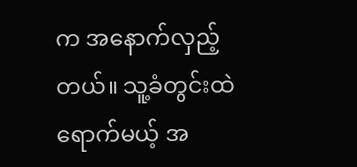က အနောက်လှည့်တယ်။ သူ့ခံတွင်းထဲ ရောက်မယ့် အ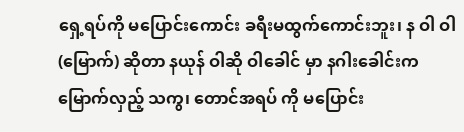ရှေ့ရပ်ကို မပြောင်းကောင်း ခရီးမထွက်ကောင်းဘူး၊ န ဝါ ဝါ (မြောက်) ဆိုတာ နယုန် ဝါဆို ဝါခေါင် မှာ နဂါးခေါင်းက မြောက်လှည့် သကွ၊ တောင်အရပ် ကို မပြောင်း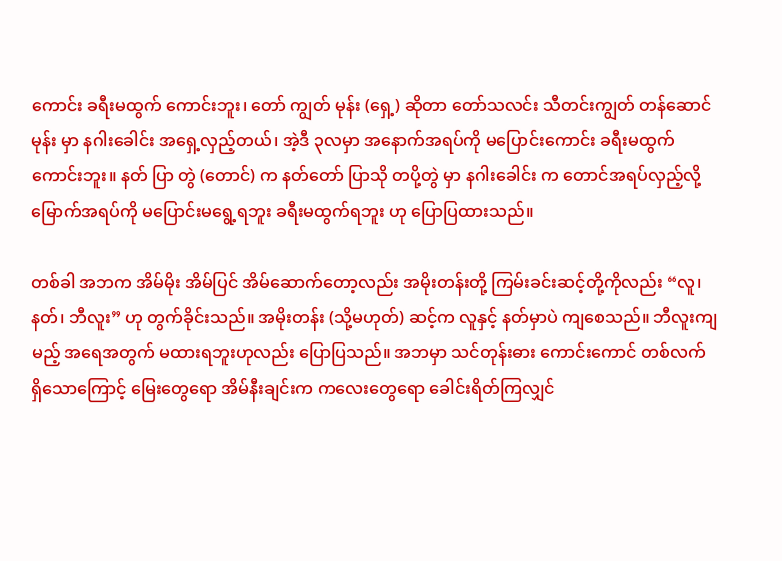ကောင်း ခရီးမထွက် ကောင်းဘူး၊ တော် ကျွတ် မုန်း (ရှေ့) ဆိုတာ တော်သလင်း သီတင်းကျွတ် တန်ဆောင်မုန်း မှာ နဂါးခေါင်း အရှေ့လှည့်တယ်၊ အဲ့ဒီ ၃လမှာ အနောက်အရပ်ကို မပြောင်းကောင်း ခရီးမထွက်ကောင်းဘူး။ နတ် ပြာ တွဲ (တောင်) က နတ်တော် ပြာသို တပို့တွဲ မှာ နဂါးခေါင်း က တောင်အရပ်လှည့်လို့ မြောက်အရပ်ကို မပြောင်းမရွေ့ရဘူး ခရီးမထွက်ရဘူး ဟု ပြောပြထားသည်။

တစ်ခါ အဘက အိမ်မိုး အိမ်ပြင် အိမ်ဆောက်တော့လည်း အမိုးတန်းတို့ ကြမ်းခင်းဆင့်တို့ကိုလည်း “လူ၊ နတ်၊ ဘီလူး” ဟု တွက်ခိုင်းသည်။ အမိုးတန်း (သို့မဟုတ်) ဆင့်က လူနှင့် နတ်မှာပဲ ကျစေသည်။ ဘီလူးကျမည့် အရေအတွက် မထားရဘူးဟုလည်း ပြောပြသည်။ အဘမှာ သင်တုန်းဓား ကောင်းကောင် တစ်လက် ရှိသောကြောင့် မြေးတွေရော အိမ်နီးချင်းက ကလေးတွေရော ခေါင်းရိတ်ကြလျှင်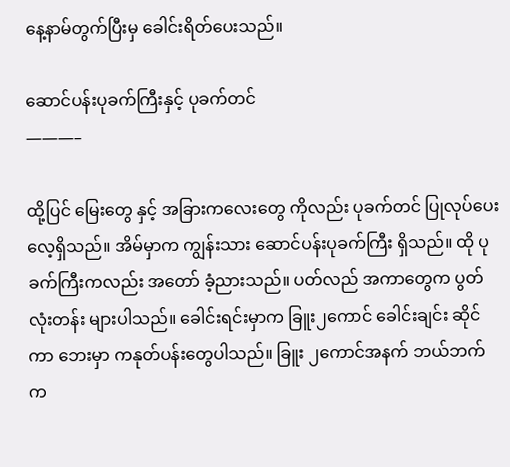နေ့နာမ်တွက်ပြီးမှ ခေါင်းရိတ်ပေးသည်။

ဆောင်ပန်းပုခက်ကြီးနှင့် ပုခက်တင်
———–

ထို့ပြင် မြေးတွေ နှင့် အခြားကလေးတွေ ကိုလည်း ပုခက်တင် ပြုလုပ်ပေးလေ့ရှိသည်။ အိမ်မှာက ကျွန်းသား ဆောင်ပန်းပုခက်ကြီး ရှိသည်။ ထို ပုခက်ကြီးကလည်း အတော် ခံ့ညားသည်။ ပတ်လည် အကာတွေက ပွတ်လုံးတန်း များပါသည်။ ခေါင်းရင်းမှာက ခြူး၂ကောင် ခေါင်းချင်း ဆိုင်ကာ ဘေးမှာ ကနုတ်ပန်းတွေပါသည်။ ခြူး ၂ကောင်အနက် ဘယ်ဘက်က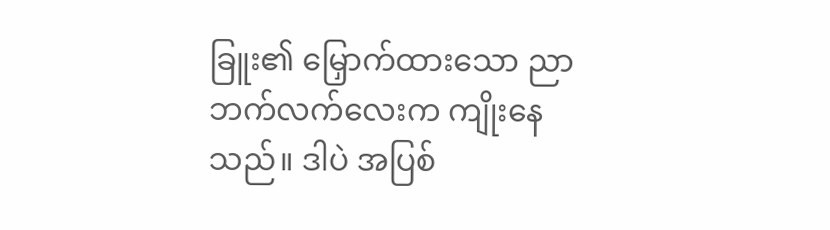ခြူး၏ မြှောက်ထားသော ညာဘက်လက်လေးက ကျိုးနေသည်။ ဒါပဲ အပြစ်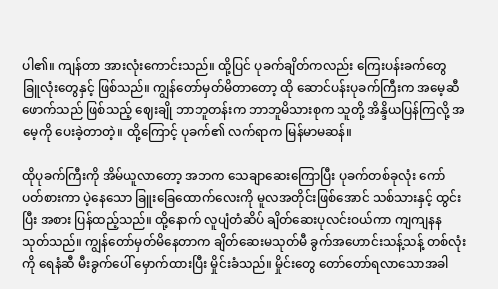ပါ၏။ ကျန်တာ အားလုံးကောင်းသည်။ ထို့ပြင် ပုခက်ချိတ်ကလည်း ကြေးပန်းခက်တွေ ခြူလုံးတွေနှင့် ဖြစ်သည်။ ကျွန်တော်မှတ်မိတာတော့ ထို ဆောင်ပန်းပုခက်ကြီးက အမေ့ဆီဖောက်သည် ဖြစ်သည့် ဈေးချို ဘာဘူတန်းက ဘာဘူမိသားစုက သူတို့ အိန္ဒိယပြန်ကြလို့ အမေ့ကို ပေးခဲ့တာတဲ့။ ထို့ကြောင့် ပုခက်၏ လက်ရာက မြန်မာမဆန်။

ထိုပုခက်ကြီးကို အိမ်ယူလာတော့ အဘက သေချာဆေးကြောပြီး ပုခက်တစ်ခုလုံး ကော်ပတ်စားကာ ပဲ့နေသော ခြူးခြေထောက်လေးကို မူလအတိုင်းဖြစ်အောင် သစ်သားနှင့် ထွင်းပြီး အစား ပြန်ထည့်သည်။ ထို့နောက် လူပျံတံဆိပ် ချိတ်ဆေးပုလင်းဝယ်ကာ ကျကျနနသုတ်သည်။ ကျွန်တော်မှတ်မိနေတာက ချိတ်ဆေးမသုတ်မီ ခွက်အဟောင်းသန့်သန့် တစ်လုံးကို ရေနံဆီ မီးခွက်ပေါ် မှောက်ထားပြီး မှိုင်းခံသည်။ မှိုင်းတွေ တော်တော်ရလာသောအခါ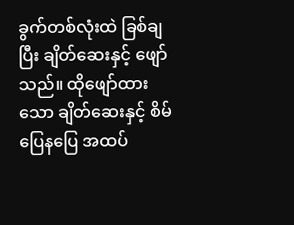ခွက်တစ်လုံးထဲ ခြစ်ချပြီး ချိတ်ဆေးနှင့် ဖျော်သည်။ ထိုဖျော်ထားသော ချိတ်ဆေးနှင့် စိမ်ပြေနပြေ အထပ်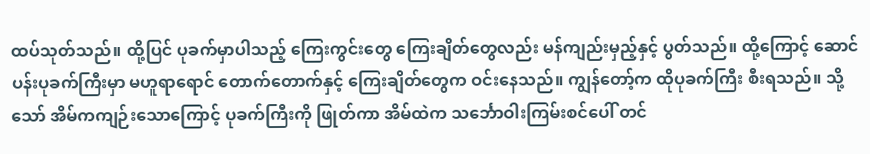ထပ်သုတ်သည်။ ထို့ပြင် ပုခက်မှာပါသည့် ကြေးကွင်းတွေ ကြေးချိတ်တွေလည်း မန်ကျည်းမှည့်နှင့် ပွတ်သည်။ ထို့ကြောင့် ဆောင်ပန်းပုခက်ကြီးမှာ မဟူရာရောင် တောက်တောက်နှင့် ကြေးချိတ်တွေက ဝင်းနေသည်။ ကျွန်တော့်က ထိုပုခက်ကြီး စီးရသည်။ သို့သော် အိမ်ကကျဉ်းသောကြောင့် ပုခက်ကြီးကို ဖြုတ်ကာ အိမ်ထဲက သင်္ဘောဝါးကြမ်းစင်ပေါ် တင်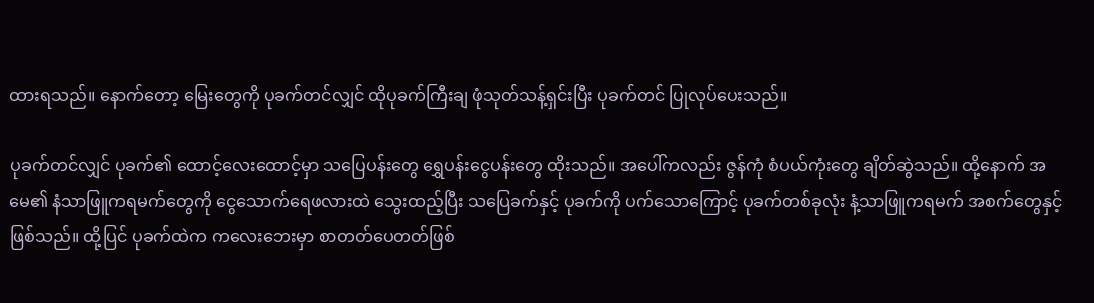ထားရသည်။ နောက်တော့ မြေးတွေကို ပုခက်တင်လျှင် ထိုပုခက်ကြီးချ ဖုံသုတ်သန့်ရှင်းပြီး ပုခက်တင် ပြုလုပ်ပေးသည်။

ပုခက်တင်လျှင် ပုခက်၏ ထောင့်လေးထောင့်မှာ သပြေပန်းတွေ ရွှေပန်းငွေပန်းတွေ ထိုးသည်။ အပေါ်ကလည်း ဇွန်ကုံ စံပယ်ကုံးတွေ ချိတ်ဆွဲသည်။ ထို့နောက် အမေ၏ နံသာဖြူကရမက်တွေကို ငွေသောက်ရေဖလားထဲ သွေးထည့်ပြီး သပြေခက်နှင့် ပုခက်ကို ပက်သောကြောင့် ပုခက်တစ်ခုလုံး နံ့သာဖြူကရမက် အစက်တွေနှင့် ဖြစ်သည်။ ထို့ပြင် ပုခက်ထဲက ကလေးဘေးမှာ စာတတ်ပေတတ်ဖြစ်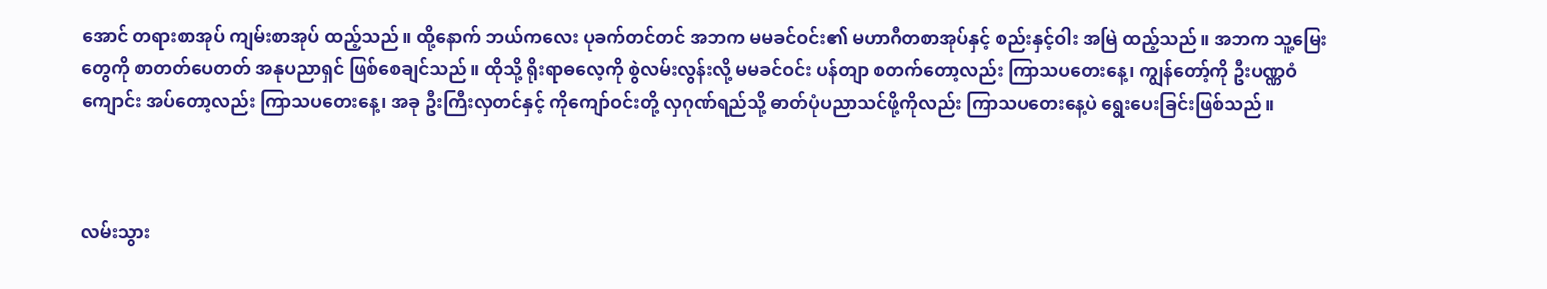အောင် တရားစာအုပ် ကျမ်းစာအုပ် ထည့်သည်။ ထို့နောက် ဘယ်ကလေး ပုခက်တင်တင် အဘက မမခင်ဝင်း၏ မဟာဂီတစာအုပ်နှင့် စည်းနှင့်ဝါး အမြဲ ထည့်သည်။ အဘက သူ့မြေးတွေကို စာတတ်ပေတတ် အနုပညာရှင် ဖြစ်စေချင်သည်။ ထိုသို့ ရိုးရာဓလေ့ကို စွဲလမ်းလွန်းလို့ မမခင်ဝင်း ပန်တျာ စတက်တော့လည်း ကြာသပတေးနေ့၊ ကျွန်တော့်ကို ဦးပဏ္ဏဝံကျောင်း အပ်တော့လည်း ကြာသပတေးနေ့၊ အခု ဦးကြီးလှတင်နှင့် ကိုကျော်ဝင်းတို့ လှဂုဏ်ရည်သို့ ဓာတ်ပုံပညာသင်ဖို့ကိုလည်း ကြာသပတေးနေ့ပဲ ရွေးပေးခြင်းဖြစ်သည်။



လမ်းသွား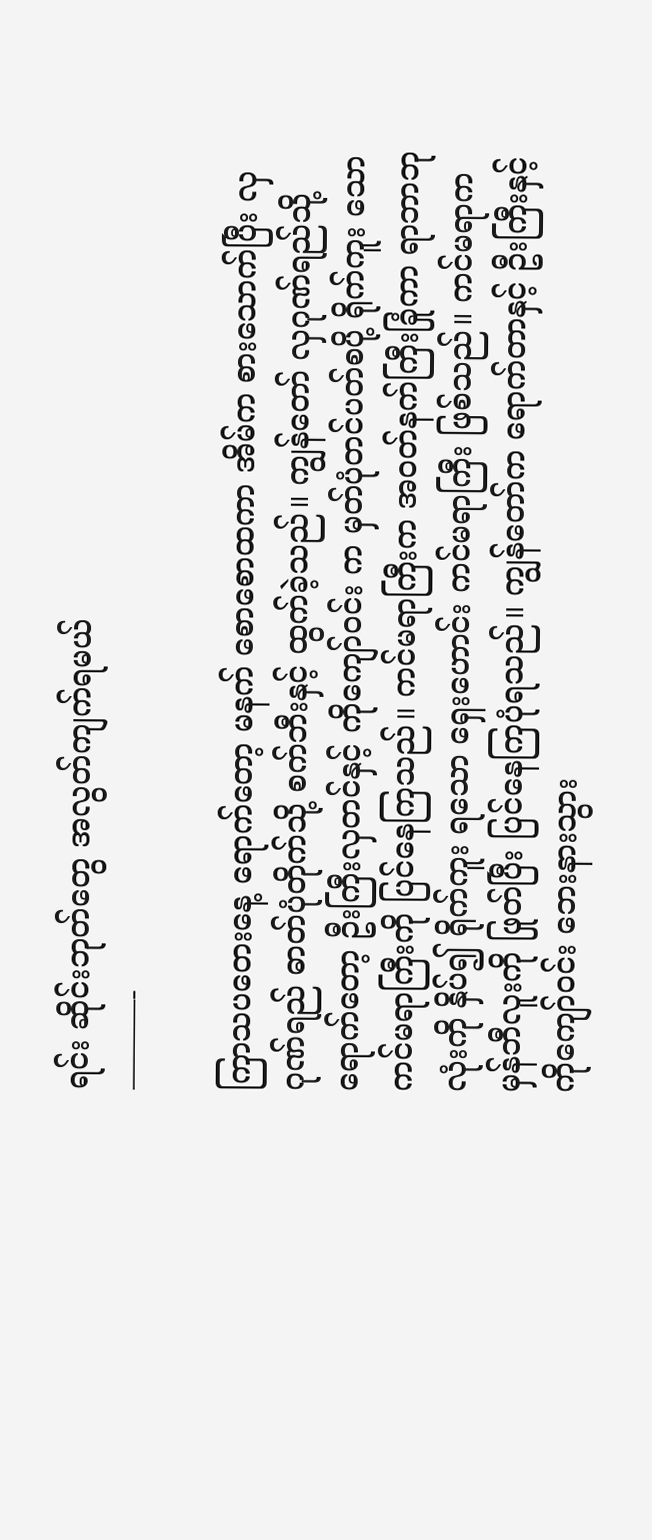ရင်း ဆိုင်းဘုတ်တွေ အလွတ်ကျက်ရမယ်
———-

ကြာသပတေးနေ့ ရောက်တော့ မနက် စောစောထကာ အိမ်က စားသောက်ပြီး လှဂုဏ်ရည် ဓာတ်ပုံတိုက်သို့ စက်ဘီးနှင့် ထွက်ခဲ့သည်။ ကျွန်တော် လှဂုဏ်ရည်သို့ ရောက်တော့ ဦးကြီးလှတင်နှင့် ကိုကျော်ဝင်း က မှတ်ပုံတင်ပတ်စပို့ ရိုက်ကူး သော ကင်မရာကြီးကို ပြင်နေကြသည်။ ကင်မရာကြီးက အဝတ်နက်ကြီးခြုံကာ ရာဘာဘုလုံးကို နှိပ်၍ ရိုက်ကူး ရသော ရှေးဟောင်း ကင်မရာကြီး ဖြစ်သည်။ ကင်မရာက မှန်ဘီလူးကို ဖြုတ်ပြီး ပြင်နေကြပုံရသည်။ ကျွန်တော်က ရောက်တာနှင့် ဦးကြီးနှင့် ကိုကျော်ဝင်း ဘေးနားသွား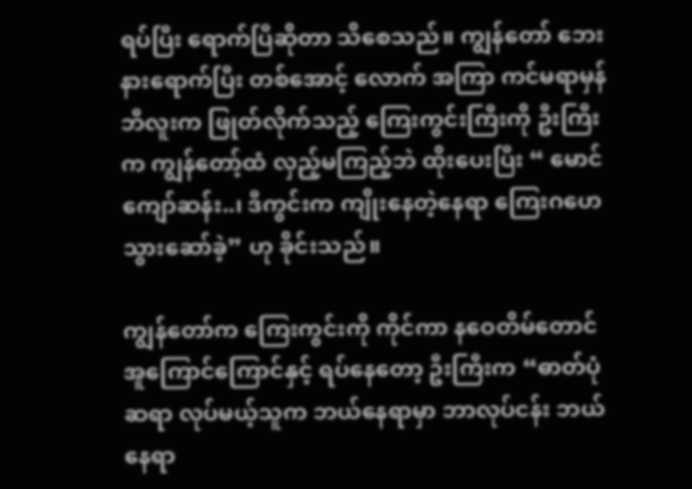ရပ်ပြီး ရောက်ပြီဆိုတာ သိစေသည်။ ကျွန်တော် ဘေးနားရောက်ပြီး တစ်အောင့် လောက် အကြာ ကင်မရာမှန်ဘီလူးက ဖြုတ်လိုက်သည့် ကြေးကွင်းကြီးကို ဦးကြီးက ကျွန်တော့်ထံ လှည့်မကြည့်ဘဲ ထိုးပေးပြီး “ မောင်ကျော်ဆန်း..၊ ဒီကွင်းက ကျိုးနေတဲ့နေရာ ကြေးဂဟေသွားဆော်ခဲ့” ဟု ခိုင်းသည်။

ကျွန်တော်က ကြေးကွင်းကို ကိုင်ကာ နဝေတိမ်တောင် အူကြောင်ကြောင်နှင့် ရပ်နေတော့ ဦးကြီးက “ဓာတ်ပုံဆရာ လုပ်မယ့်သူက ဘယ်နေရာမှာ ဘာလုပ်ငန်း ဘယ်နေရာ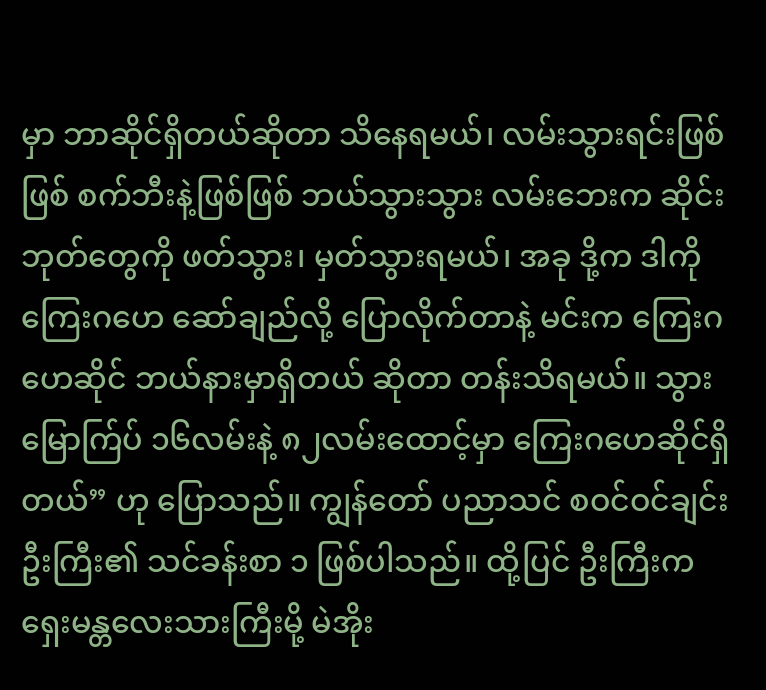မှာ ဘာဆိုင်ရှိတယ်ဆိုတာ သိနေရမယ်၊ လမ်းသွားရင်းဖြစ်ဖြစ် စက်ဘီးနဲ့ဖြစ်ဖြစ် ဘယ်သွားသွား လမ်းဘေးက ဆိုင်းဘုတ်တွေကို ဖတ်သွား၊ မှတ်သွားရမယ်၊ အခု ဒို့က ဒါကို ကြေးဂဟေ ဆော်ချည်လို့ ပြောလိုက်တာနဲ့ မင်းက ကြေးဂဟေဆိုင် ဘယ်နားမှာရှိတယ် ဆိုတာ တန်းသိရမယ်။ သွား မြောက်ြပ် ၁၆လမ်းနဲ့ ၈၂လမ်းထောင့်မှာ ကြေးဂဟေဆိုင်ရှိတယ်” ဟု ပြောသည်။ ကျွန်တော် ပညာသင် စဝင်ဝင်ချင်း ဦးကြီး၏ သင်ခန်းစာ ၁ ဖြစ်ပါသည်။ ထို့ပြင် ဦးကြီးက ရှေးမန္တလေးသားကြီးမို့ မဲအိုး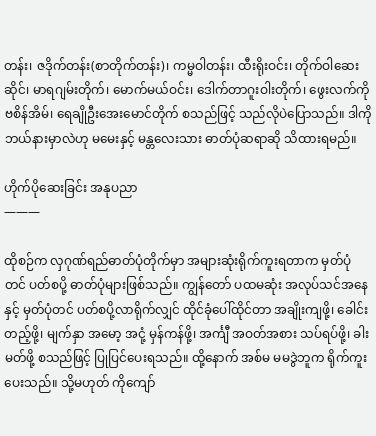တန်း၊ ဇဒိုက်တန်း(စာတိုက်တန်း)၊ ကမ္မဝါတန်း၊ ထီးရိုးဝင်း၊ တိုက်ဝါဆေးဆိုင်၊ မာရဂျမ်းတိုက်၊ မောက်မယ်ဝင်း၊ ဒေါက်တာဂူးဝါးတိုက်၊ ဖွေးလက်ကိုဗစိန်အိမ်၊ ရေချိုဦးအေးမောင်တိုက် စသည်ဖြင့် သည်လိုပဲပြောသည်။ ဒါကို ဘယ်နားမှာလဲဟု မမေးနှင့် မန္တလေးသား ဓာတ်ပုံဆရာဆို သိထားရမည်။

ဟိုက်ပိုဆေးခြင်း အနုပညာ
———

ထိုစဉ်က လှဂုဏ်ရည်ဓာတ်ပုံတိုက်မှာ အများဆုံးရိုက်ကူးရတာက မှတ်ပုံတင် ပတ်စပို့ ဓာတ်ပုံများဖြစ်သည်။ ကျွန်တော် ပထမဆုံး အလုပ်သင်အနေနှင့် မှတ်ပုံတင် ပတ်စပို့လာရိုက်လျှင် ထိုင်ခုံပေါ်ထိုင်တာ အချိုးကျဖို့၊ ခေါင်းတည့်ဖို့၊ မျက်နှာ အမော့ အငုံ့ မှန်ကန်ဖို့၊ အင်္ကျီ အဝတ်အစား သပ်ရပ်ဖို့၊ ခါးမတ်ဖို့ စသည်ဖြင့် ပြုပြင်ပေးရသည်။ ထို့နောက် အစ်မ မမဒွဲဘူက ရိုက်ကူးပေးသည်။ သို့မဟုတ် ကိုကျော်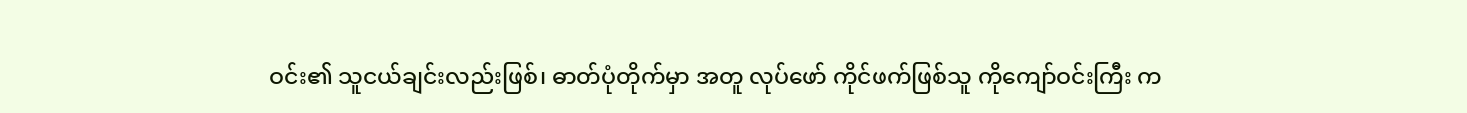ဝင်း၏ သူငယ်ချင်းလည်းဖြစ်၊ ဓာတ်ပုံတိုက်မှာ အတူ လုပ်ဖော် ကိုင်ဖက်ဖြစ်သူ ကိုကျော်ဝင်းကြီး က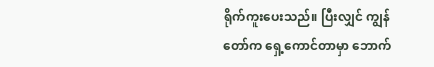ရိုက်ကူးပေးသည်။ ပြီးလျှင် ကျွန်တော်က ရှေ့ကောင်တာမှာ ဘောက်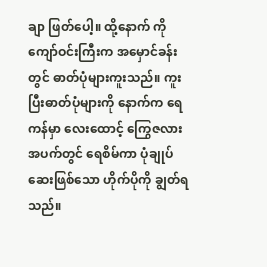ချာ ဖြတ်ပေါ့။ ထို့နောက် ကိုကျော်ဝင်းကြီးက အမှောင်ခန်းတွင် ဓာတ်ပုံများကူးသည်။ ကူးပြီးဓာတ်ပုံများကို နောက်က ရေကန်မှာ လေးထောင့် ကြွေဇလားအပက်တွင် ရေစိမ်ကာ ပုံချုပ်ဆေးဖြစ်သော ဟိုက်ပိုကို ချွတ်ရသည်။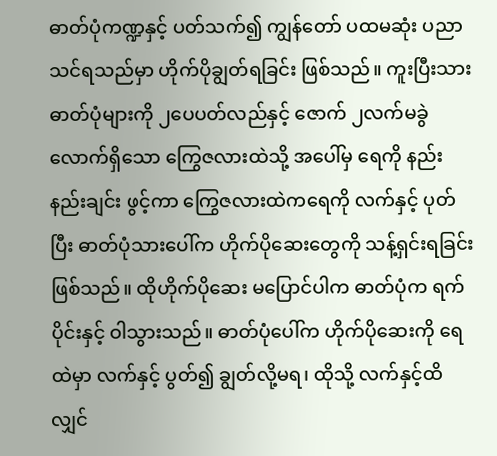ဓာတ်ပုံကဏ္ဍနှင့် ပတ်သက်၍ ကျွန်တော် ပထမဆုံး ပညာသင်ရသည်မှာ ဟိုက်ပိုချွတ်ရခြင်း ဖြစ်သည်။ ကူးပြီးသားဓာတ်ပုံများကို ၂ပေပတ်လည်နှင့် ဇောက် ၂လက်မခွဲလောက်ရှိသော ကြွေဇလားထဲသို့ အပေါ်မှ ရေကို နည်းနည်းချင်း ဖွင့်ကာ ကြွေဇလားထဲကရေကို လက်နှင့် ပုတ်ပြီး ဓာတ်ပုံသားပေါ်က ဟိုက်ပိုဆေးတွေကို သန့်ရှင်းရခြင်းဖြစ်သည်။ ထိုဟိုက်ပိုဆေး မပြောင်ပါက ဓာတ်ပုံက ရက်ပိုင်းနှင့် ဝါသွားသည်။ ဓာတ်ပုံပေါ်က ဟိုက်ပိုဆေးကို ရေထဲမှာ လက်နှင့် ပွတ်၍ ချွတ်လို့မရ၊ ထိုသို့ လက်နှင့်ထိလျှင်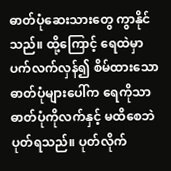ဓာတ်ပုံဆေးသားတွေ ကွာနိုင်သည်။ ထို့ကြောင့် ရေထဲမှာ ပက်လက်လှန်၍ စိမ်ထားသော ဓာတ်ပုံများပေါ်က ရေကိုသာ ဓာတ်ပုံကိုလက်နှင့် မထိစေဘဲ ပုတ်ရသည်။ ပုတ်လိုက်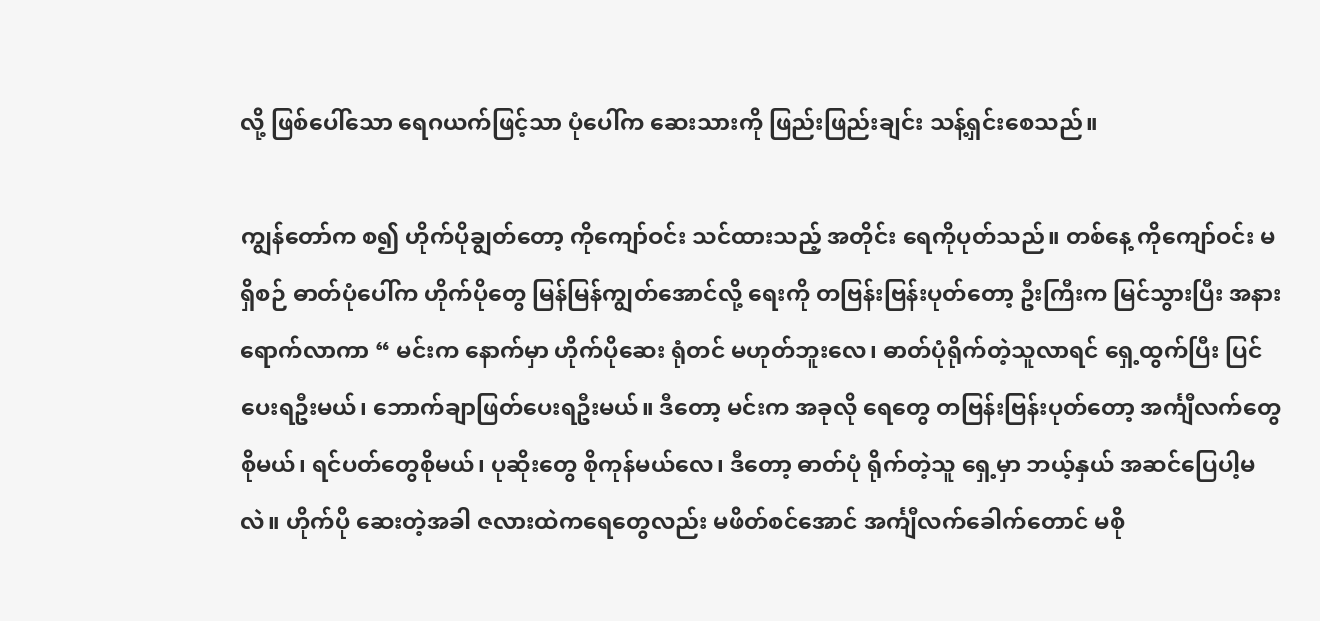လို့ ဖြစ်ပေါ်သော ရေဂယက်ဖြင့်သာ ပုံပေါ်က ဆေးသားကို ဖြည်းဖြည်းချင်း သန့်ရှင်းစေသည်။

ကျွန်တော်က စ၍ ဟိုက်ပိုချွတ်တော့ ကိုကျော်ဝင်း သင်ထားသည့် အတိုင်း ရေကိုပုတ်သည်။ တစ်နေ့ ကိုကျော်ဝင်း မရှိစဉ် ဓာတ်ပုံပေါ်က ဟိုက်ပိုတွေ မြန်မြန်ကျွတ်အောင်လို့ ရေးကို တဗြန်းဗြန်းပုတ်တော့ ဦးကြီးက မြင်သွားပြီး အနားရောက်လာကာ “ မင်းက နောက်မှာ ဟိုက်ပိုဆေး ရုံတင် မဟုတ်ဘူးလေ၊ ဓာတ်ပုံရိုက်တဲ့သူလာရင် ရှေ့ထွက်ပြီး ပြင်ပေးရဦးမယ်၊ ဘောက်ချာဖြတ်ပေးရဦးမယ်။ ဒီတော့ မင်းက အခုလို ရေတွေ တဗြန်းဗြန်းပုတ်တော့ အင်္ကျီလက်တွေစိုမယ်၊ ရင်ပတ်တွေစိုမယ်၊ ပုဆိုးတွေ စိုကုန်မယ်လေ၊ ဒီတော့ ဓာတ်ပုံ ရိုက်တဲ့သူ ရှေ့မှာ ဘယ့်နှယ် အဆင်ပြေပါ့မလဲ။ ဟိုက်ပို ဆေးတဲ့အခါ ဇလားထဲကရေတွေလည်း မဖိတ်စင်အောင် အင်္ကျီလက်ခေါက်တောင် မစို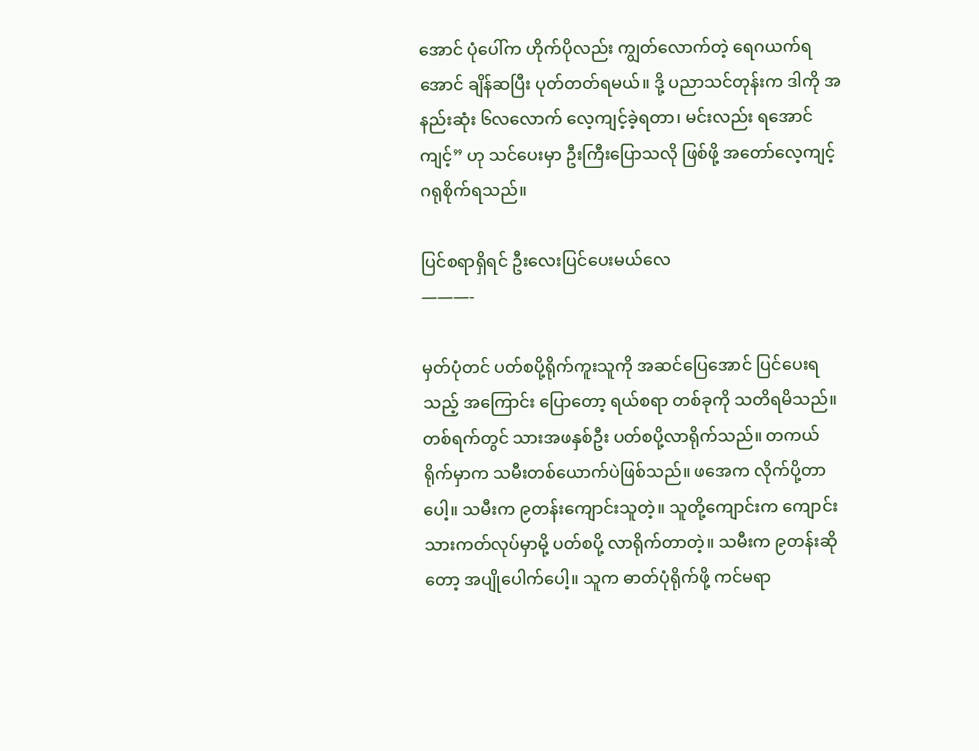အောင် ပုံပေါ်က ဟိုက်ပိုလည်း ကျွတ်လောက်တဲ့ ရေဂယက်ရအောင် ချိန်ဆပြီး ပုတ်တတ်ရမယ်။ ဒို့ ပညာသင်တုန်းက ဒါကို အနည်းဆုံး ၆လလောက် လေ့ကျင့်ခဲ့ရတာ၊ မင်းလည်း ရအောင် ကျင့်” ဟု သင်ပေးမှာ ဦးကြီးပြောသလို ဖြစ်ဖို့ အတော်လေ့ကျင့် ဂရုစိုက်ရသည်။

ပြင်စရာရှိရင် ဦးလေးပြင်ပေးမယ်လေ
———-

မှတ်ပုံတင် ပတ်စပို့ရိုက်ကူးသူကို အဆင်ပြေအောင် ပြင်ပေးရသည့် အကြောင်း ပြောတော့ ရယ်စရာ တစ်ခုကို သတိရမိသည်။ တစ်ရက်တွင် သားအဖနှစ်ဦး ပတ်စပို့လာရိုက်သည်။ တကယ်ရိုက်မှာက သမီးတစ်ယောက်ပဲဖြစ်သည်။ ဖအေက လိုက်ပို့တာပေါ့။ သမီးက ၉တန်းကျောင်းသူတဲ့။ သူတို့ကျောင်းက ကျောင်းသားကတ်လုပ်မှာမို့ ပတ်စပို့ လာရိုက်တာတဲ့။ သမီးက ၉တန်းဆိုတော့ အပျိုပေါက်ပေါ့။ သူက ဓာတ်ပုံရိုက်ဖို့ ကင်မရာ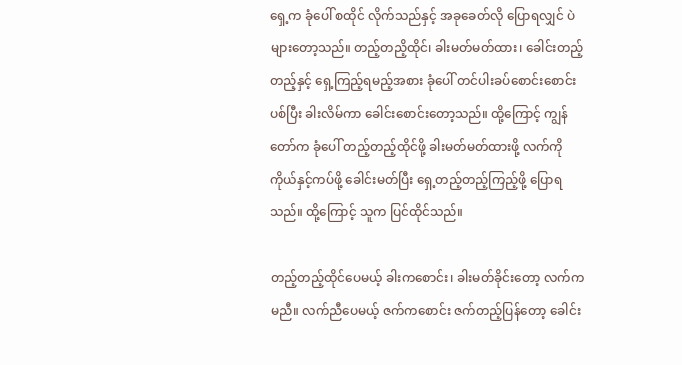ရှေ့က ခုံပေါ် စထိုင် လိုက်သည်နှင့် အခုခေတ်လို ပြောရလျှင် ပဲများတော့သည်။ တည့်တညိ့ထိုင်၊ ခါးမတ်မတ်ထား၊ ခေါင်းတည့်တည့်နှင့် ရှေ့ကြည့်ရမည့်အစား ခုံပေါ် တင်ပါးခပ်စောင်းစောင်း ပစ်ပြီး ခါးလိမ်ကာ ခေါင်းစောင်းတော့သည်။ ထို့ကြောင့် ကျွန်တော်က ခုံပေါ် တည့်တည့်ထိုင်ဖို့ ခါးမတ်မတ်ထားဖို့ လက်ကို ကိုယ်နှင့်ကပ်ဖို့ ခေါင်းမတ်ပြီး ရှေ့တည့်တည့်ကြည့်ဖို့ ပြောရသည်။ ထို့ကြောင့် သူက ပြင်ထိုင်သည်။

တည့်တည့်ထိုင်ပေမယ့် ခါးကစောင်း၊ ခါးမတ်ခိုင်းတော့ လက်က မညီ။ လက်ညီပေမယ့် ဇက်ကစောင်း ဇက်တည့်ပြန်တော့ ခေါင်း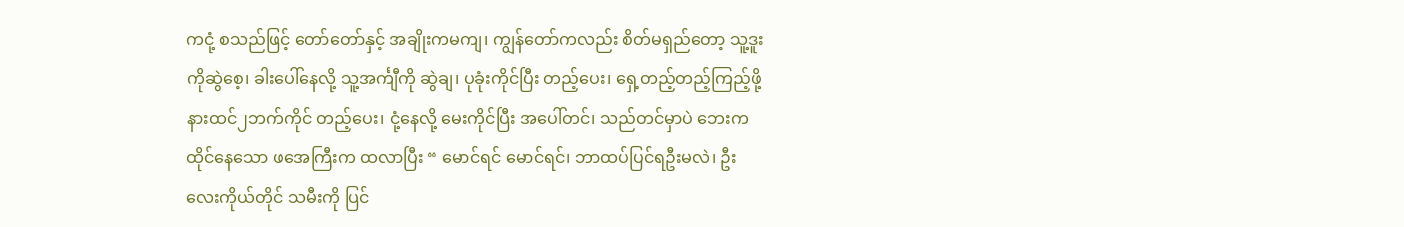ကငုံ့ စသည်ဖြင့် တော်တော်နှင့် အချိုးကမကျ၊ ကျွန်တော်ကလည်း စိတ်မရှည်တော့ သူ့ဒူးကိုဆွဲစေ့၊ ခါးပေါ်နေလို့ သူ့အင်္ကျီကို ဆွဲချ၊ ပုခုံးကိုင်ပြီး တည့်ပေး၊ ရှေ့တည့်တည့်ကြည့်ဖို့ နားထင်၂ဘက်ကိုင် တည့်ပေး၊ ငုံ့နေလို့ မေးကိုင်ပြီး အပေါ်တင်၊ သည်တင်မှာပဲ ဘေးက ထိုင်နေသော ဖအေကြီးက ထလာပြီး “ မောင်ရင် မောင်ရင်၊ ဘာထပ်ပြင်ရဦးမလဲ၊ ဦးလေးကိုယ်တိုင် သမီးကို ပြင်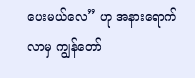ပေးမယ်လေ” ဟု အနားရောက်လာမှ ကျွန်တော်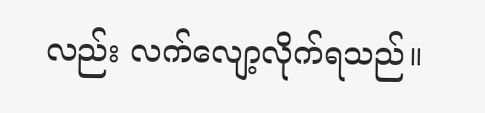လည်း လက်လျော့လိုက်ရသည်။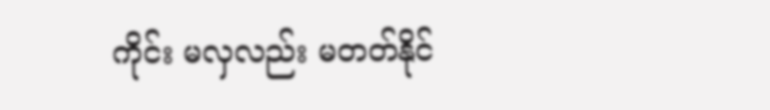ကိုင်း မလှလည်း မတတ်နိုင်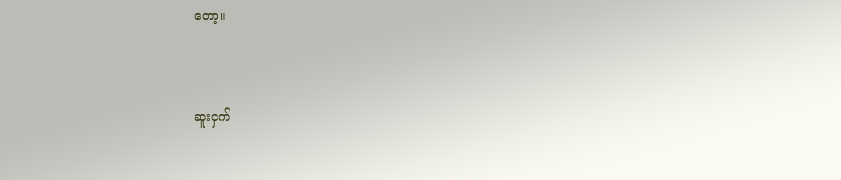တော့။



ဆူးငှက်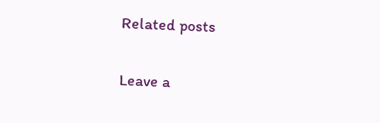Related posts

Leave a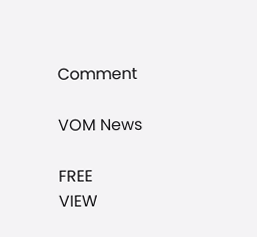Comment

VOM News

FREE
VIEW